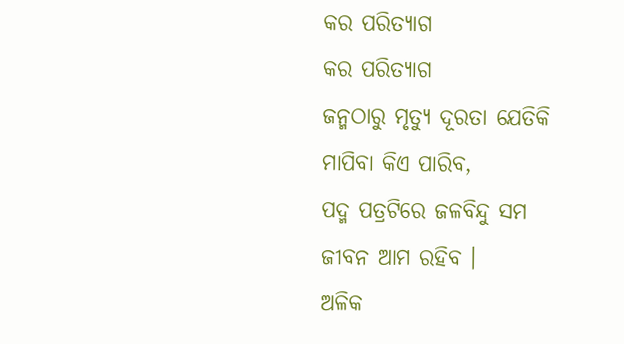କର ପରିତ୍ୟାଗ
କର ପରିତ୍ୟାଗ
ଜନ୍ମଠାରୁ ମୃତ୍ୟୁ ଦୂରତା ଯେତିକି
ମାପିବା କିଏ ପାରିବ,
ପଦ୍ମ ପତ୍ରଟିରେ ଜଳବିନ୍ଦୁ ସମ
ଜୀବନ ଆମ ରହିବ ।
ଅଳିକ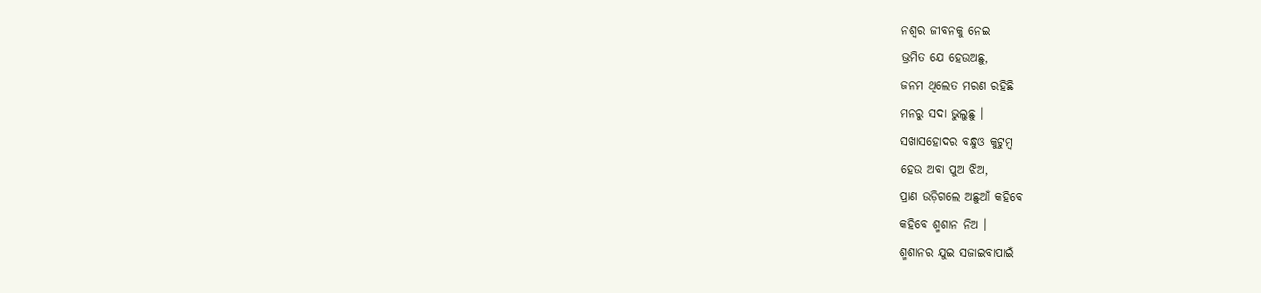ନଶ୍ୱର ଜୀବନକୁ ନେଇ
ଭ୍ରମିତ ଯେ ହେଉଅଛୁ,
ଜନମ ଥିଲେତ ମରଣ ରହିଛି
ମନରୁ ସଦା ଭୁଲୁଛୁ ।
ସଖାସହୋଦର ବନ୍ଧୁଓ କୁଟୁମ୍ବ
ହେଉ ଅବା ପୁଅ ଝିଅ,
ପ୍ରାଣ ଉଡ଼ିଗଲେ ଅଛୁଆଁ କହିବେ
କହିବେ ଶ୍ମଶାନ ନିଅ ।
ଶ୍ମଶାନର ଯୁଇ ସଜାଇବାପାଇଁ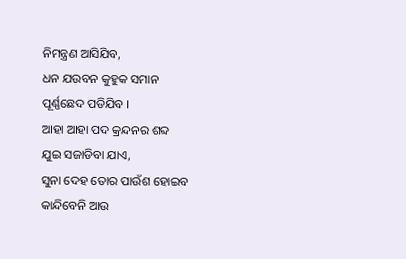ନିମନ୍ତ୍ରଣ ଆସିଯିବ,
ଧନ ଯଉବନ କୁହୁକ ସମାନ
ପୂର୍ଣ୍ଣଛେଦ ପଡିଯିବ ।
ଆହା ଆହା ପଦ କ୍ରନ୍ଦନର ଶବ୍ଦ
ଯୁଇ ସଜାଡିବା ଯାଏ,
ସୁନା ଦେହ ତୋର ପାଉଁଶ ହୋଇବ
କାନ୍ଦିବେନି ଆଉ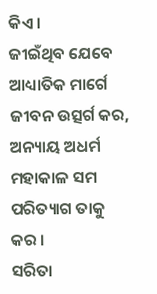କିଏ ।
ଜୀଇଁଥିବ ଯେବେ ଆଧ୍ୟାତିକ ମାର୍ଗେ
ଜୀବନ ଉତ୍ସର୍ଗ କର,
ଅନ୍ୟାୟ ଅଧର୍ମ ମହାକାଳ ସମ
ପରିତ୍ୟାଗ ତାକୁ କର ।
ସରିତା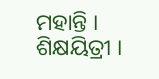ମହାନ୍ତି ।
ଶିକ୍ଷୟିତ୍ରୀ ।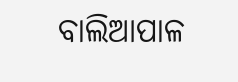ବାଲିଆପାଳ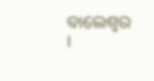ବାଲେଶ୍ୱର ।